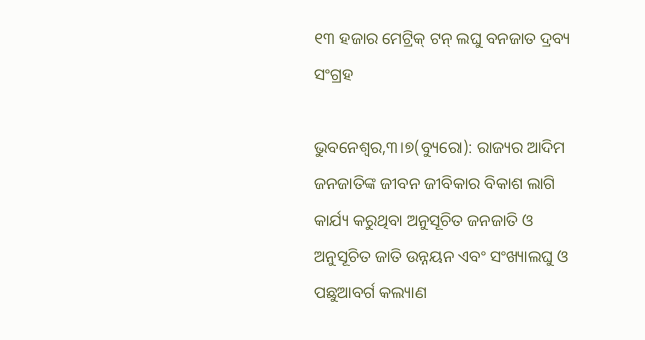୧୩ ହଜାର ମେଟ୍ରିକ୍‌ ଟନ୍‌ ଲଘୁ ବନଜାତ ଦ୍ରବ୍ୟ ସଂଗ୍ରହ

ଭୁବନେଶ୍ୱର,୩।୭(ବ୍ୟୁରୋ): ରାଜ୍ୟର ଆଦିମ ଜନଜାତିଙ୍କ ଜୀବନ ଜୀବିକାର ବିକାଶ ଲାଗି କାର୍ଯ୍ୟ କରୁଥିବା ଅନୁସୂଚିତ ଜନଜାତି ଓ ଅନୁସୂଚିତ ଜାତି ଉନ୍ନୟନ ଏବଂ ସଂଖ୍ୟାଲଘୁ ଓ ପଛୁଆବର୍ଗ କଲ୍ୟାଣ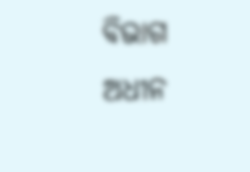ବିଭାଗ ଅଧୀନ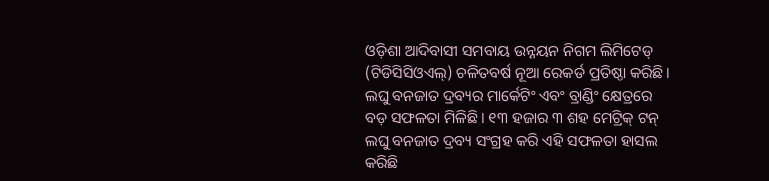ଓଡ଼ିଶା ଆଦିବାସୀ ସମବାୟ ଉନ୍ନୟନ ନିଗମ ଲିମିଟେଡ୍‌ (ଟିଡିସିସିଓଏଲ୍‌) ଚଳିତବର୍ଷ ନୂଆ ରେକର୍ଡ ପ୍ରତିଷ୍ଠା କରିଛି। ଲଘୁ ବନଜାତ ଦ୍ରବ୍ୟର ମାର୍କେଟିଂ ଏବଂ ବ୍ରାଣ୍ଡିଂ କ୍ଷେତ୍ରରେ ବଡ଼ ସଫଳତା ମିଳିଛି। ୧୩ ହଜାର ୩ ଶହ ମେଟ୍ରିକ୍‌ ଟନ୍‌ ଲଘୁ ବନଜାତ ଦ୍ରବ୍ୟ ସଂଗ୍ରହ କରି ଏହି ସଫଳତା ହାସଲ କରିଛି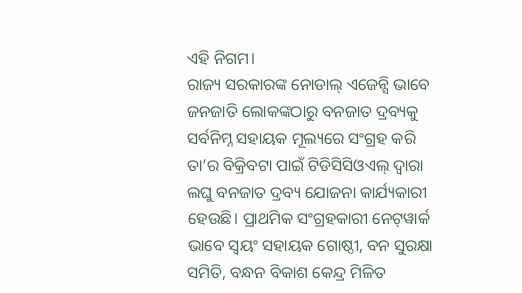ଏହି ନିଗମ।
ରାଜ୍ୟ ସରକାରଙ୍କ ନୋଡାଲ୍‌ ଏଜେନ୍ସି ଭାବେ ଜନଜାତି ଲୋକଙ୍କଠାରୁ ବନଜାତ ଦ୍ରବ୍ୟକୁ ସର୍ବନିମ୍ନ ସହାୟକ ମୂଲ୍ୟରେ ସଂଗ୍ରହ କରି ତା’ର ବିକ୍ରିବଟା ପାଇଁ ଟିଡିସିସିଓଏଲ୍‌ ଦ୍ୱାରା ଲଘୁ ବନଜାତ ଦ୍ରବ୍ୟ ଯୋଜନା କାର୍ଯ୍ୟକାରୀ ହେଉଛି। ପ୍ରାଥମିକ ସଂଗ୍ରହକାରୀ ନେଟ୍‌ୱାର୍କ ଭାବେ ସ୍ବୟଂ ସହାୟକ ଗୋଷ୍ଠୀ, ବନ ସୁରକ୍ଷା ସମିତି, ବନ୍ଧନ ବିକାଶ କେନ୍ଦ୍ର ମିଳିତ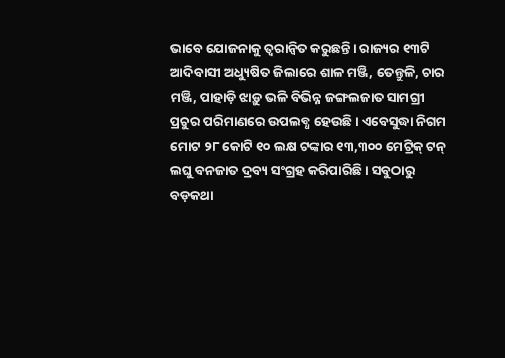ଭାବେ ଯୋଜନାକୁ ତ୍ୱରାନ୍ବିତ କରୁଛନ୍ତି। ରାଜ୍ୟର ୧୩ଟି ଆଦିବାସୀ ଅଧ୍ୟୁଷିତ ଜିଲାରେ ଶାଳ ମଞ୍ଜି, ତେନ୍ତୁଳି, ଚାର ମଞ୍ଜି, ପାହାଡ଼ି ଝାଡ଼ୁ ଭଳି ବିଭିନ୍ନ ଜଙ୍ଗଲଜାତ ସାମଗ୍ରୀ ପ୍ରଚୁର ପରିମାଣରେ ଉପଲବ୍ଧ ହେଉଛି। ଏବେସୁଦ୍ଧା ନିଗମ ମୋଟ ୨୮ କୋଟି ୧୦ ଲକ୍ଷ ଟଙ୍କାର ୧୩,୩୦୦ ମେଟ୍ରିକ୍‌ ଟନ୍‌ ଲଘୁ ବନଜାତ ଦ୍ରବ୍ୟ ସଂଗ୍ରହ କରିପାରିଛି। ସବୁଠାରୁ ବଡ଼କଥା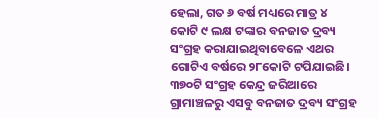ହେଲା, ଗତ ୬ ବର୍ଷ ମଧ୍ୟରେ ମାତ୍ର ୪ କୋଟି ୯ ଲକ୍ଷ ଟଙ୍କାର ବନଜାତ ଦ୍ରବ୍ୟ ସଂଗ୍ରହ କରାଯାଇଥିବାବେଳେ ଏଥର ଗୋଟିଏ ବର୍ଷରେ ୨୮କୋଟି ଟପିଯାଇଛି। ୩୭୦ଟି ସଂଗ୍ରହ କେନ୍ଦ୍ର ଜରିଆରେ ଗ୍ରାମାଞ୍ଚଳରୁ ଏସବୁ ବନଜାତ ଦ୍ରବ୍ୟ ସଂଗ୍ରହ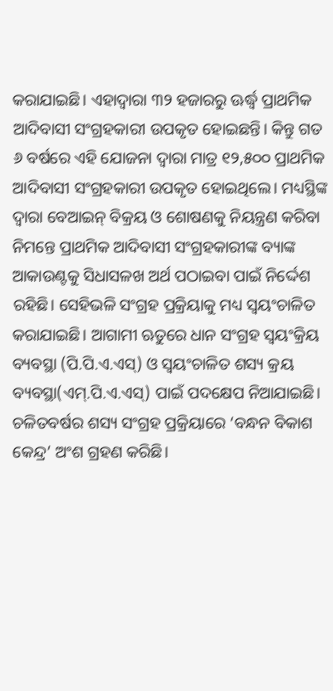କରାଯାଇଛି। ଏହାଦ୍ୱାରା ୩୨ ହଜାରରୁ ଊର୍ଦ୍ଧ୍ୱ ପ୍ରାଥମିକ ଆଦିବାସୀ ସଂଗ୍ରହକାରୀ ଉପକୃତ ହୋଇଛନ୍ତି। କିନ୍ତୁ ଗତ ୬ ବର୍ଷରେ ଏହି ଯୋଜନା ଦ୍ୱାରା ମାତ୍ର ୧୨,୫୦୦ ପ୍ରାଥମିକ ଆଦିବାସୀ ସଂଗ୍ରହକାରୀ ଉପକୃତ ହୋଇଥିଲେ। ମଧ୍ୟସ୍ଥିଙ୍କ ଦ୍ୱାରା ବେଆଇନ୍‌ ବିକ୍ରୟ ଓ ଶୋଷଣକୁ ନିୟନ୍ତ୍ରଣ କରିବା ନିମନ୍ତେ ପ୍ରାଥମିକ ଆଦିବାସୀ ସଂଗ୍ରହକାରୀଙ୍କ ବ୍ୟାଙ୍କ ଆକାଉଣ୍ଟକୁ ସିଧାସଳଖ ଅର୍ଥ ପଠାଇବା ପାଇଁ ନିର୍ଦ୍ଦେଶ ରହିଛି। ସେହିଭଳି ସଂଗ୍ରହ ପ୍ରକ୍ରିୟାକୁ ମଧ୍ୟ ସ୍ବୟଂଚାଳିତ କରାଯାଇଛି। ଆଗାମୀ ଋତୁରେ ଧାନ ସଂଗ୍ରହ ସ୍ବୟଂକ୍ରିୟ ବ୍ୟବସ୍ଥା (ପି.ପି.ଏ.ଏସ୍‌) ଓ ସ୍ବୟଂଚାଳିତ ଶସ୍ୟ କ୍ରୟ ବ୍ୟବସ୍ଥା(ଏମ୍‌.ପି.ଏ.ଏସ୍‌) ପାଇଁ ପଦକ୍ଷେପ ନିଆଯାଇଛି। ଚଳିତବର୍ଷର ଶସ୍ୟ ସଂଗ୍ରହ ପ୍ରକ୍ରିୟାରେ ‘ବନ୍ଧନ ବିକାଶ କେନ୍ଦ୍ର’ ଅଂଶ ଗ୍ରହଣ କରିଛି।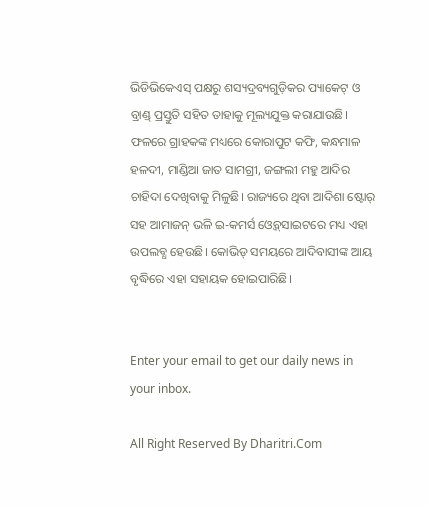ଭିଡିଭିକେଏସ୍‌ ପକ୍ଷରୁ ଶସ୍ୟଦ୍ରବ୍ୟଗୁଡ଼ିକର ପ୍ୟାକେଟ୍‌ ଓ ବ୍ରାଣ୍ଡ୍‌ ପ୍ରସ୍ତୁତି ସହିତ ତାହାକୁ ମୂଲ୍ୟଯୁକ୍ତ କରାଯାଉଛି। ଫଳରେ ଗ୍ରାହକଙ୍କ ମଧ୍ୟରେ କୋରାପୁଟ କଫି, କନ୍ଧମାଳ ହଳଦୀ, ମାଣ୍ଡିଆ ଜାତ ସାମଗ୍ରୀ, ଜଙ୍ଗଲୀ ମହୁ ଆଦିର ଚାହିଦା ଦେଖିବାକୁ ମିଳୁଛି। ରାଜ୍ୟରେ ଥିବା ଆଦିଶା ଷ୍ଟୋର୍‌ ସହ ଆମାଜନ୍‌ ଭଳି ଇ-କମର୍ସ ଓ୍ବେବ୍‌ସାଇଟରେ ମଧ୍ୟ ଏହା ଉପଲବ୍ଧ ହେଉଛି। କୋଭିଡ୍‌ ସମୟରେ ଆଦିବାସୀଙ୍କ ଆୟ ବୃଦ୍ଧିରେ ଏହା ସହାୟକ ହୋଇପାରିଛି।


Enter your email to get our daily news in your inbox.

All Right Reserved By Dharitri.Com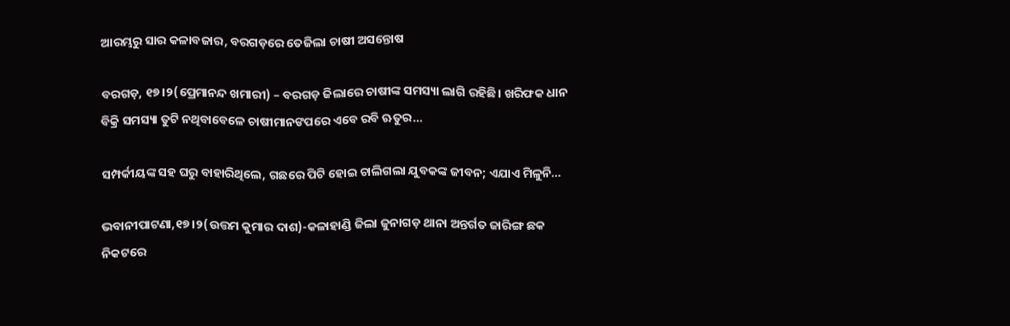ଆରମ୍ଭରୁ ସାର କଳାବଜାର, ବରଗଡ଼ରେ ତେଜିଲା ଚାଷୀ ଅସନ୍ତୋଷ

ବରଗଡ଼, ୧୭।୨(ପ୍ରେମାନନ୍ଦ ଖମାରୀ) – ବରଗଡ଼ ଜିଲାରେ ଚାଷୀଙ୍କ ସମସ୍ୟା ଲାଗି ରହିଛି। ଖରିଫକ ଧାନ ବିକ୍ରି ସମସ୍ୟା ତୁଟି ନଥିବାବେଳେ ଚାଷୀମାନଙପରେ ଏବେ ରବି ଋତୁର…

ସମ୍ପର୍କୀୟଙ୍କ ସହ ଘରୁ ବାହାରିଥିଲେ, ଗଛରେ ପିଟି ହୋଇ ଚାଲିଗଲା ଯୁବକଙ୍କ ଜୀବନ; ଏଯାଏ ମିଳୁନି…

ଭବାନୀପାଟଣା,୧୭।୨(ଉତ୍ତମ କୁମାର ଦାଶ)-କଳାହାଣ୍ଡି ଜିଲା ଜୁନାଗଡ଼ ଥାନା ଅନ୍ତର୍ଗତ ଜାରିଙ୍ଗ ଛକ ନିକଟରେ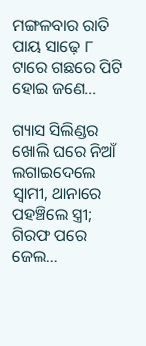ମଙ୍ଗଳବାର ରାତି ପାୟ ସାଢ଼େ ୮ ଟାରେ ଗଛରେ ପିଟି ହୋଇ ଜଣେ…

ଗ୍ୟାସ ସିଲିଣ୍ଡର ଖୋଲି ଘରେ ନିଆଁ ଲଗାଇଦେଲେ ସ୍ବାମୀ, ଥାନାରେ ପହଞ୍ଚିଲେ ସ୍ତ୍ରୀ; ଗିରଫ ପରେ ଜେଲ…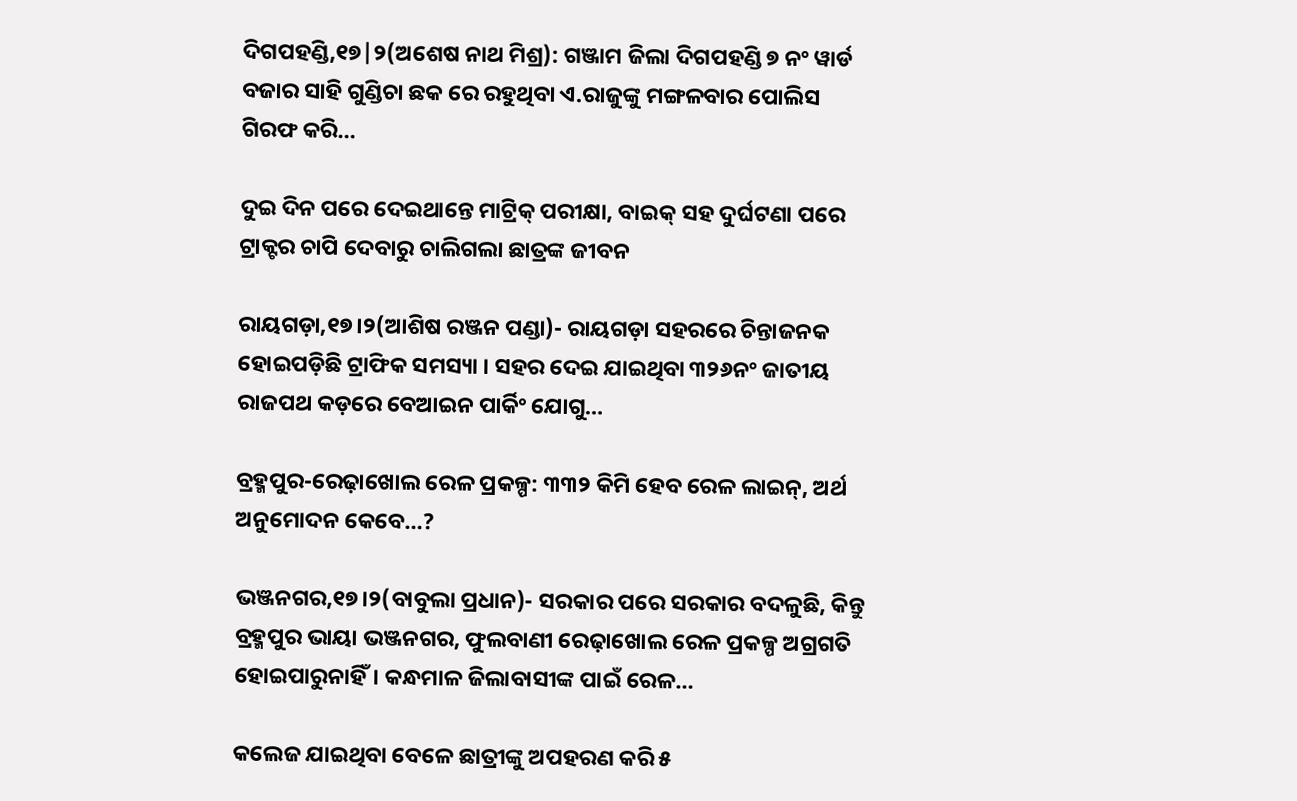ଦିଗପହଣ୍ଡି,୧୭|୨(ଅଶେଷ ନାଥ ମିଶ୍ର): ଗଞ୍ଜାମ ଜିଲା ଦିଗପହଣ୍ଡି ୭ ନଂ ୱାର୍ଡ ବଜାର ସାହି ଗୁଣ୍ଡିଚା ଛକ ରେ ରହୁଥିବା ଏ.ରାଜୁଙ୍କୁ ମଙ୍ଗଳବାର ପୋଲିସ ଗିରଫ କରି…

ଦୁଇ ଦିନ ପରେ ଦେଇଥାନ୍ତେ ମାଟ୍ରିକ୍‌ ପରୀକ୍ଷା, ବାଇକ୍‌ ସହ ଦୁର୍ଘଟଣା ପରେ ଟ୍ରାକ୍ଟର ଚାପି ଦେବାରୁ ଚାଲିଗଲା ଛାତ୍ରଙ୍କ ଜୀବନ

ରାୟଗଡ଼ା,୧୭।୨(ଆଶିଷ ରଞ୍ଜନ ପଣ୍ଡା)- ରାୟଗଡ଼ା ସହରରେ ଚିନ୍ତାଜନକ ହୋଇପଡ଼ିଛି ଟ୍ରାଫିକ ସମସ୍ୟା । ସହର ଦେଇ ଯାଇଥିବା ୩୨୬ନଂ ଜାତୀୟ ରାଜପଥ କଡ଼ରେ ବେଆଇନ ପାର୍କିଂ ଯୋଗୁ…

ବ୍ରହ୍ମପୁର-ରେଢ଼ାଖୋଲ ରେଳ ପ୍ରକଳ୍ପ: ୩୩୨ କିମି ହେବ ରେଳ ଲାଇନ୍‌, ଅର୍ଥ ଅନୁମୋଦନ କେବେ…?

ଭଞ୍ଜନଗର,୧୭।୨(ବାବୁଲା ପ୍ରଧାନ)- ସରକାର ପରେ ସରକାର ବଦଳୁଛି, କିନ୍ତୁ ବ୍ରହ୍ମପୁର ଭାୟା ଭଞ୍ଜନଗର, ଫୁଲବାଣୀ ରେଢ଼ାଖୋଲ ରେଳ ପ୍ରକଳ୍ପ ଅଗ୍ରଗତି ହୋଇପାରୁନାହିଁ। କନ୍ଧମାଳ ଜିଲାବାସୀଙ୍କ ପାଇଁ ରେଳ…

କଲେଜ ଯାଇଥିବା ବେଳେ ଛାତ୍ରୀଙ୍କୁ ଅପହରଣ କରି ୫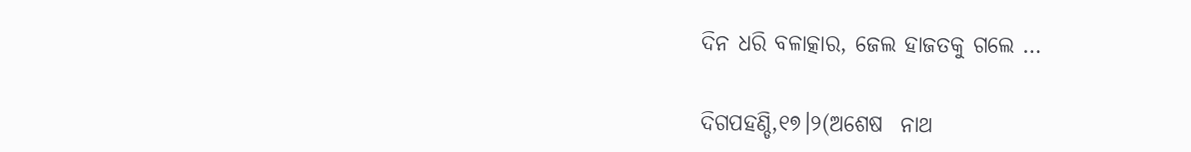ଦିନ ଧରି ବଳାତ୍କାର, ଜେଲ ହାଜତକୁ ଗଲେ …

ଦିଗପହଣ୍ଡି,୧୭।୨(ଅଶେଷ  ନାଥ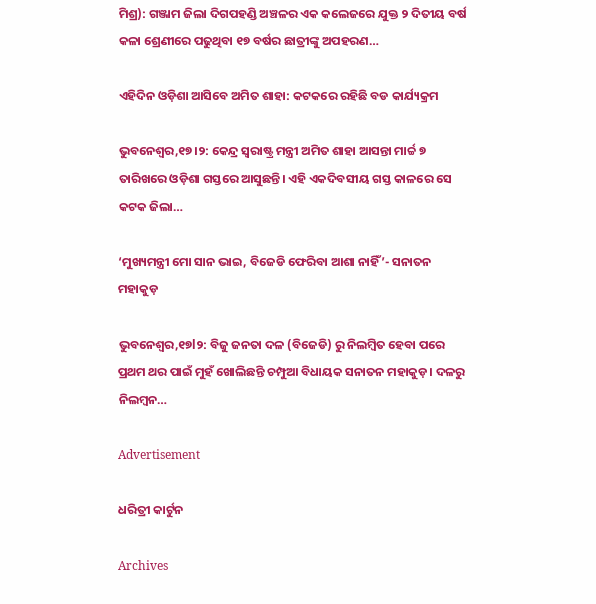ମିଶ୍ର): ଗଞ୍ଜାମ ଜିଲା ଦିଗପହଣ୍ଡି ଅଞ୍ଚଳର ଏକ କଲେଜରେ ଯୁକ୍ତ ୨ ଦିତୀୟ ବର୍ଷ କଳା ଶ୍ରେଣୀରେ ପଢୁଥିବା ୧୭ ବର୍ଷର ଛାତ୍ରୀଙ୍କୁ ଅପହରଣ…

ଏହିଦିନ ଓଡ଼ିଶା ଆସିବେ ଅମିତ ଶାହା: କଟକରେ ରହିଛି ବଡ କାର୍ଯ୍ୟକ୍ରମ

ଭୁବନେଶ୍ୱର,୧୭।୨: କେନ୍ଦ୍ର ସ୍ୱରାଷ୍ଟ୍ର ମନ୍ତ୍ରୀ ଅମିତ ଶାହା ଆସନ୍ତା ମାର୍ଚ୍ଚ ୭ ତାରିଖରେ ଓଡ଼ିଶା ଗସ୍ତରେ ଆସୁଛନ୍ତି। ଏହି ଏକଦିବସୀୟ ଗସ୍ତ କାଳରେ ସେ କଟକ ଜିଲା…

‘ମୁଖ୍ୟମନ୍ତ୍ରୀ ମୋ ସାନ ଭାଇ, ବିଜେଡି ଫେରିବା ଆଶା ନାହିଁ’- ସନାତନ ମହାକୁଡ଼

ଭୁବନେଶ୍ୱର,୧୭l୨: ବିଜୁ ଜନତା ଦଳ (ବିଜେଡି) ରୁ ନିଲମ୍ବିତ ହେବା ପରେ ପ୍ରଥମ ଥର ପାଇଁ ମୁହଁ ଖୋଲିଛନ୍ତି ଚମ୍ପୁଆ ବିଧାୟକ ସନାତନ ମହାକୁଡ଼। ଦଳରୁ ନିଲମ୍ବନ…

Advertisement

ଧରିତ୍ରୀ କାର୍ଟୁନ

Archives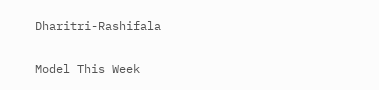Dharitri-Rashifala

Model This Week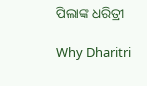ପିଲାଙ୍କ ଧରିତ୍ରୀ

Why Dharitri